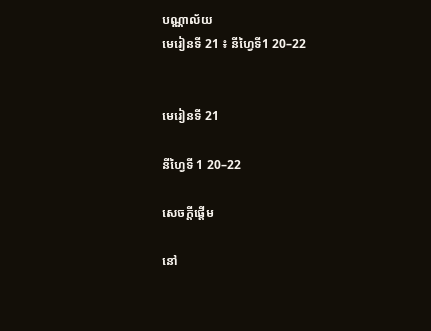បណ្ណាល័យ
មេរៀនទី 21 ៖ នីហ្វៃទី1 20–22


មេរៀនទី 21

នីហ្វៃទី 1 20–22

សេចក្តីផ្ដើម

នៅ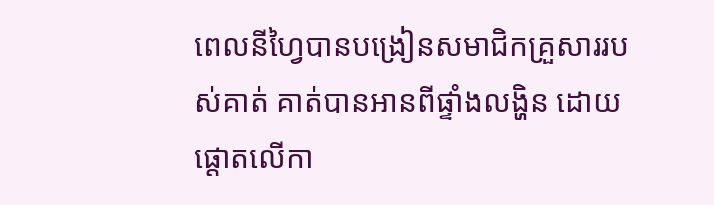ពេលនីហ្វៃបានបង្រៀនសមាជិកគ្រួសាររបស់គាត់ គាត់បានអានពីផ្ទាំងលង្ហិន ដោយផ្ដោតលើកា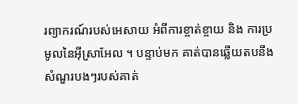រព្យាករណ៍របស់អេសាយ អំពីការខ្ចាត់ខ្ចាយ និង ការប្រមូលនៃអ៊ីស្រាអែល ។ បន្ទាប់មក គាត់បានឆ្លើយតបនឹងសំណួរបងៗរបស់គាត់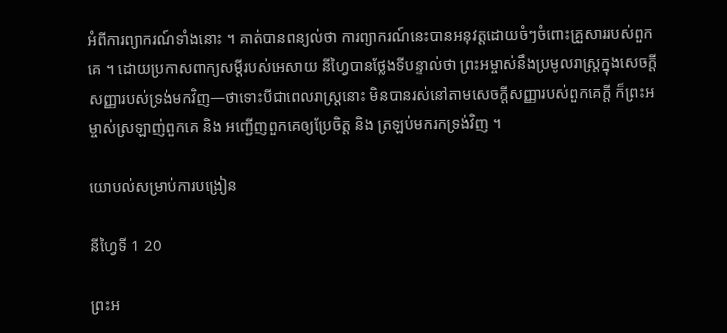អំពីការព្យាករណ៍ទាំងនោះ ។ គាត់បានពន្យល់ថា ការព្យាករណ៍នេះបានអនុវត្តដោយចំៗចំពោះគ្រួសាររបស់ពួកគេ ។ ដោយប្រកាសពាក្យសម្ដីរបស់អេសាយ នីហ្វៃបានថ្លែងទីបន្ទាល់ថា ព្រះអម្ចាស់នឹងប្រមូលរាស្ដ្រក្នុងសេចក្ដីសញ្ញារបស់ទ្រង់មកវិញ—ថាទោះបីជាពេលរាស្ដ្រនោះ មិនបានរស់នៅតាមសេចក្ដីសញ្ញារបស់ពួកគេក្ដី ក៏ព្រះអម្ចាស់ស្រឡាញ់ពួកគេ និង អញ្ជើញពួកគេឲ្យប្រែចិត្ត និង ត្រឡប់មករកទ្រង់វិញ ។

យោបល់សម្រាប់ការបង្រៀន

នីហ្វៃទី 1 20

ព្រះអ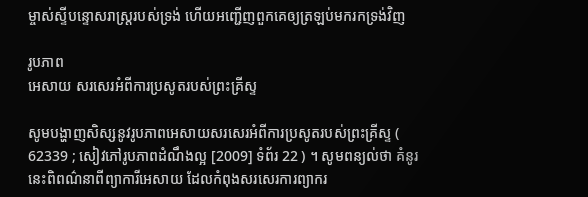ម្ចាស់ស្ទីបន្ទោសរាស្រ្តរបស់ទ្រង់ ហើយអញ្ជើញពួកគេឲ្យត្រឡប់មករកទ្រង់វិញ

រូបភាព
អេសាយ សរសេរអំពីការប្រសូតរបស់ព្រះគ្រីស្ទ

សូមបង្ហាញសិស្សនូវរូបភាពអេសាយសរសេរអំពីការប្រសូតរបស់ព្រះគ្រីស្ទ ( 62339 ; សៀវភៅរូបភាពដំណឹងល្អ [2009] ទំព័រ 22 ) ។ សូមពន្យល់ថា គំនូរនេះពិពណ៌នាពីព្យាការីអេសាយ ដែលកំពុងសរសេរការព្យាករ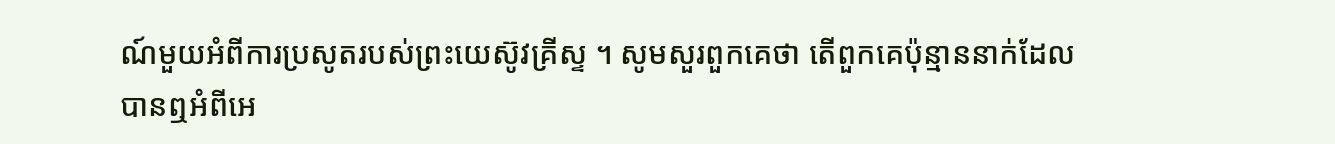ណ៍មួយអំពីការប្រសូតរបស់ព្រះយេស៊ូវគ្រីស្ទ ។ សូមសួរពួកគេថា តើពួកគេប៉ុន្មាននាក់ដែលបានឮអំពីអេ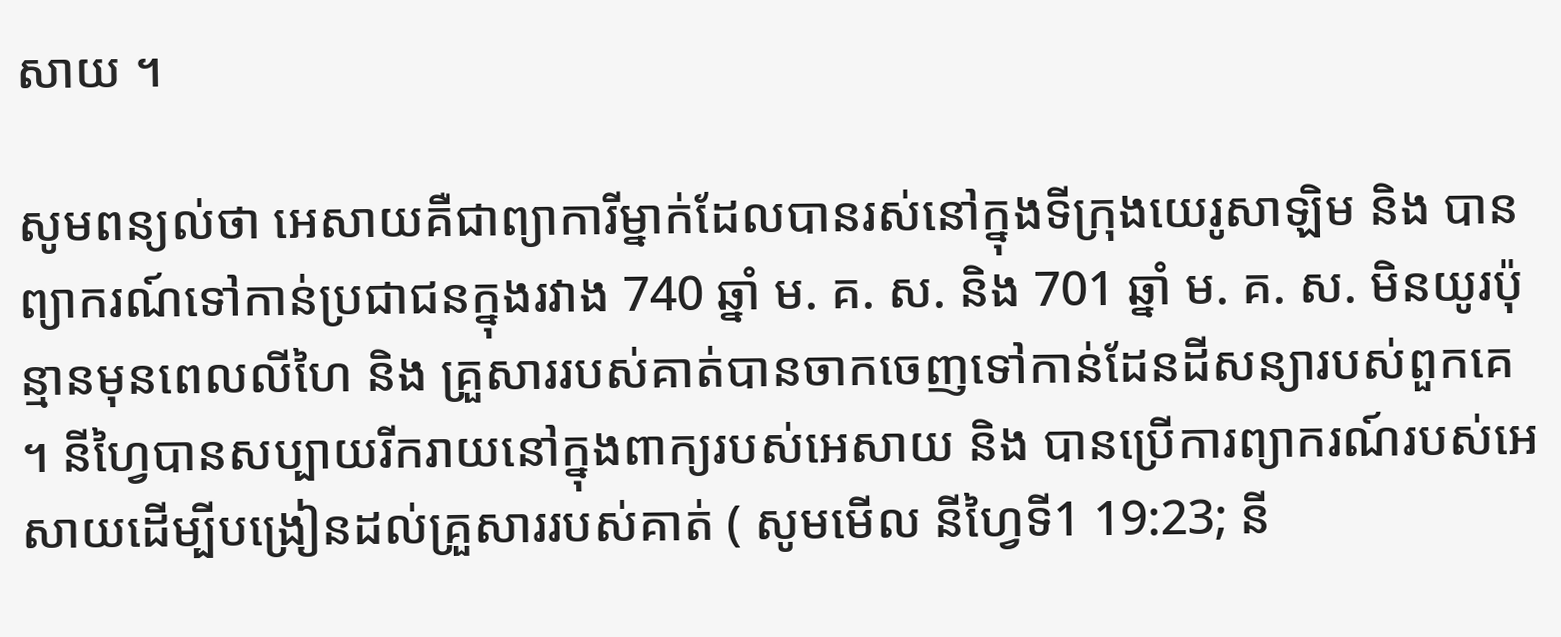សាយ ។

សូមពន្យល់ថា អេសាយគឺជាព្យាការីម្នាក់ដែលបានរស់នៅក្នុងទីក្រុងយេរូសាឡិម និង បានព្យាករណ៍ទៅកាន់ប្រជាជនក្នុងរវាង 740 ឆ្នាំ ម. គ. ស. និង 701 ឆ្នាំ ម. គ. ស. មិនយូរប៉ុន្មានមុនពេលលីហៃ និង គ្រួសាររបស់គាត់បានចាកចេញទៅកាន់ដែនដីសន្យារបស់ពួកគេ ។ នីហ្វៃបានសប្បាយរីករាយនៅក្នុងពាក្យរបស់អេសាយ និង បានប្រើការព្យាករណ៍របស់អេសាយដើម្បីបង្រៀនដល់គ្រួសាររបស់គាត់ ( សូមមើល នីហ្វៃទី1 19:23; នី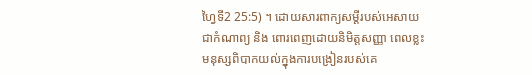ហ្វៃទី2 25:5) ។ ដោយសារពាក្យសម្ដីរបស់អេសាយ ជាកំណាព្យ និង ពោរពេញដោយនិមិត្តសញ្ញា ពេលខ្លះមនុស្សពិបាកយល់ក្នុងការបង្រៀនរបស់គេ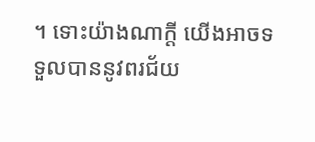។ ទោះយ៉ាងណាក្ដី យើងអាចទទួលបាននូវពរជ័យ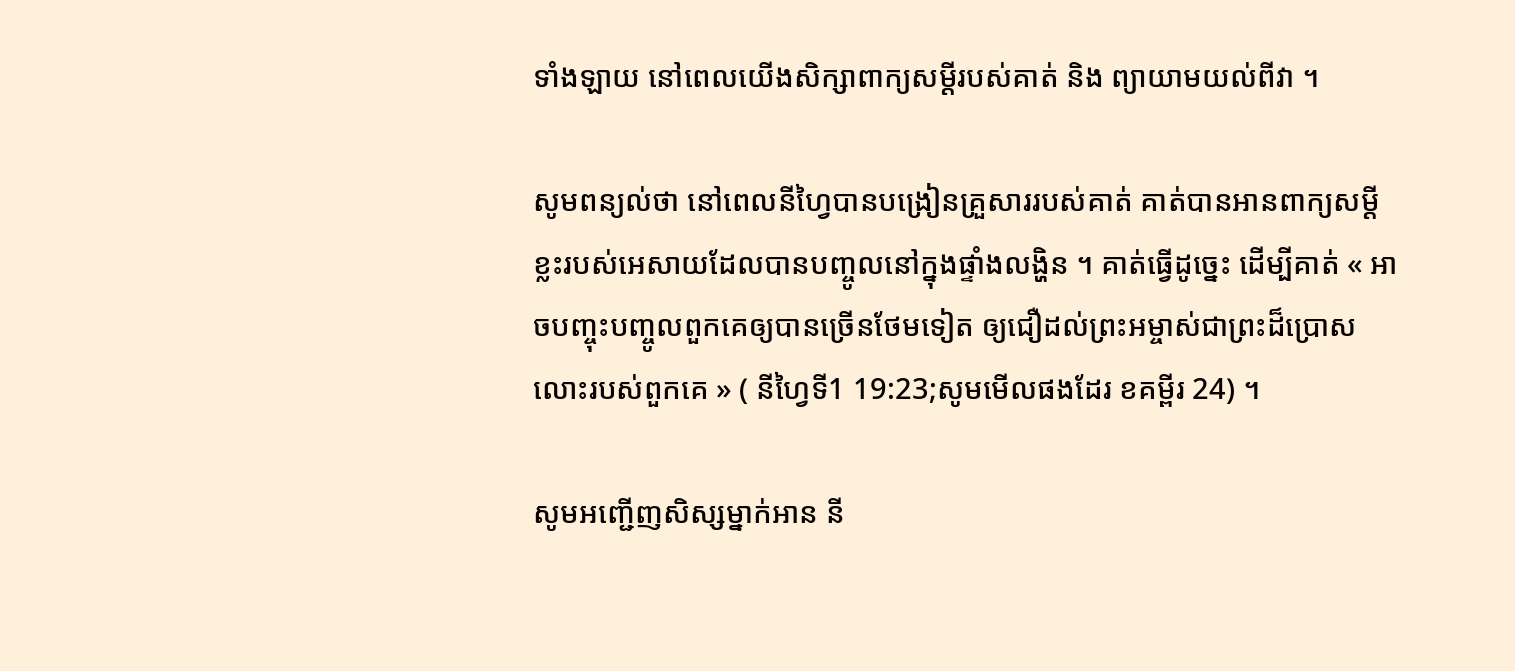ទាំងឡាយ នៅពេលយើងសិក្សាពាក្យសម្ដីរបស់គាត់ និង ព្យាយាមយល់ពីវា ។

សូមពន្យល់ថា នៅពេលនីហ្វៃបានបង្រៀនគ្រួសាររបស់គាត់ គាត់បានអានពាក្យសម្ដីខ្លះរបស់អេសាយដែលបានបញ្ចូលនៅក្នុងផ្ទាំងលង្ហិន ។ គាត់ធ្វើដូច្នេះ ដើម្បីគាត់ « អាចបញ្ចុះបញ្ចូលពួកគេឲ្យបានច្រើនថែមទៀត ឲ្យជឿដល់ព្រះអម្ចាស់ជាព្រះដ៏ប្រោសលោះរបស់ពួកគេ » ( នីហ្វៃទី1 19:23;សូមមើលផងដែរ ខគម្ពីរ 24) ។

សូមអញ្ជើញសិស្សម្នាក់អាន នី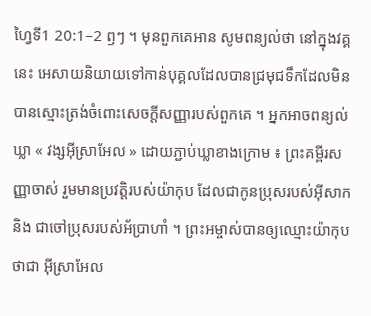ហ្វៃទី1 20:1–2 ឭៗ ។ មុនពួកគេអាន សូមពន្យល់ថា នៅក្នុងវគ្គនេះ អេសាយនិយាយទៅកាន់បុគ្គលដែលបានជ្រមុជទឹកដែលមិនបានស្មោះត្រង់ចំពោះសេចក្ដីសញ្ញារបស់ពួកគេ ។ អ្នកអាចពន្យល់ឃ្លា « វង្សអ៊ីស្រាអែល » ដោយភ្ជាប់ឃ្លាខាងក្រោម ៖ ព្រះគម្ពីរសញ្ញាចាស់ រួមមានប្រវត្តិរបស់យ៉ាកុប ដែលជាកូនប្រុសរបស់អ៊ីសាក និង ជាចៅប្រុសរបស់អ័ប្រាហាំ ។ ព្រះអម្ចាស់បានឲ្យឈ្មោះយ៉ាកុបថាជា អ៊ីស្រាអែល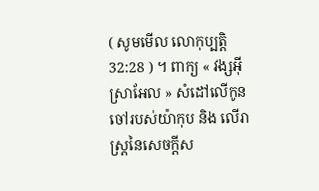( សូមមើល លោកុប្បត្តិ 32:28 ) ។ ពាក្យ « វង្សអ៊ីស្រាអែល » សំដៅលើកូនចៅរបស់យ៉ាកុប និង លើរាស្ដ្រនៃសេចក្ដីស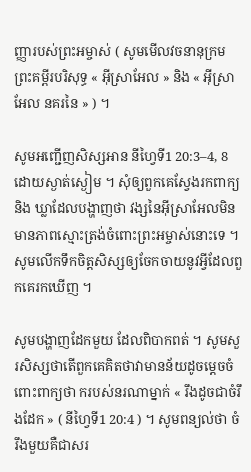ញ្ញារបស់ព្រះអម្ចាស់ ( សូមមើលវចនានុក្រមព្រះគម្ពីរបរិសុទ្ធ « អ៊ីស្រាអែល » និង « អ៊ីស្រាអែល នគរនៃ » ) ។

សូមអញ្ជើញសិស្សអាន នីហ្វៃទី1 20:3–4, 8ដោយស្ងាត់ស្ងៀម ។ សុំឲ្យពួកគេស្វែងរកពាក្យ និង ឃ្លាដែលបង្ហាញថា វង្សនៃអ៊ីស្រាអែលមិនមានភាពស្មោះត្រង់ចំពោះព្រះអម្ចាស់នោះទេ ។ សូមលើកទឹកចិត្តសិស្សឲ្យចែកចាយនូវអ្វីដែលពួកគេរកឃើញ ។

សូមបង្ហាញដែកមួយ ដែលពិបាកពត់ ។ សូមសួរសិស្សថាតើពួកគេគិតថាវាមានន័យដូចម្ដេចចំពោះពាក្យថា ករបស់នរណាម្នាក់ « រឹងដូចជាចំរឹងដែក » ( នីហ្វៃទី1 20:4 ) ។ សូមពន្យល់ថា ចំរឹងមួយគឺជាសរ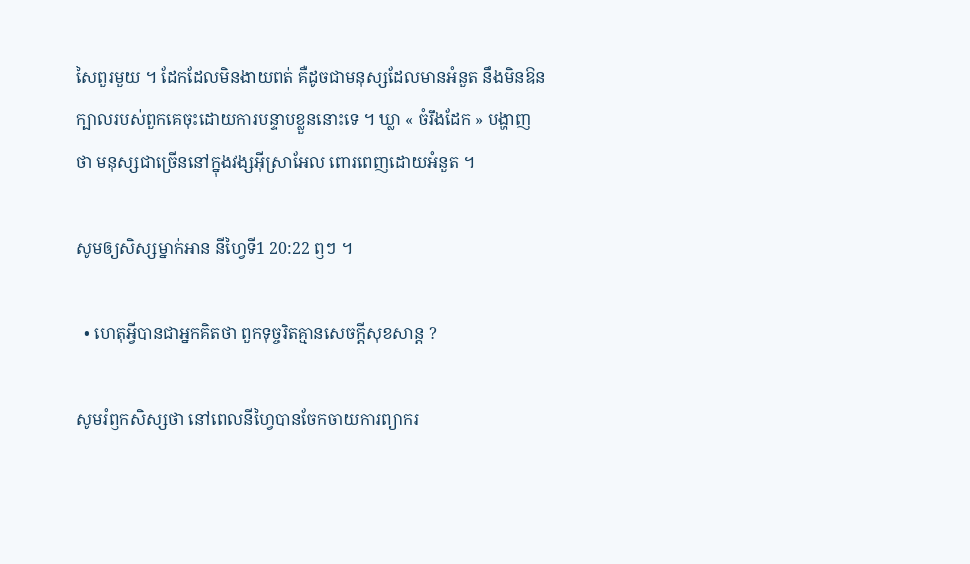សៃពួរមួយ ។ ដែកដែលមិនងាយពត់ គឺដូចជាមនុស្សដែលមានអំនួត នឹងមិនឱនក្បាលរបស់ពួកគេចុះដោយការបន្ទាបខ្លួននោះទេ ។ ឃ្លា « ចំរឹងដែក » បង្ហាញថា មនុស្សជាច្រើននៅក្នុងវង្សអ៊ីស្រាអែល ពោរពេញដោយអំនួត ។

សូមឲ្យសិស្សម្នាក់អាន នីហ្វៃទី1 20:22 ឭៗ ។

  • ហេតុអ្វីបានជាអ្នកគិតថា ពួកទុច្ចរិតគ្មានសេចក្ដីសុខសាន្ដ ?

សូមរំឭកសិស្សថា នៅពេលនីហ្វៃបានចែកចាយការព្យាករ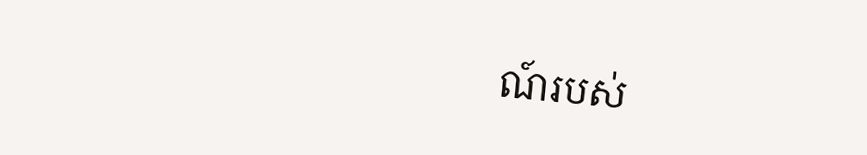ណ៍របស់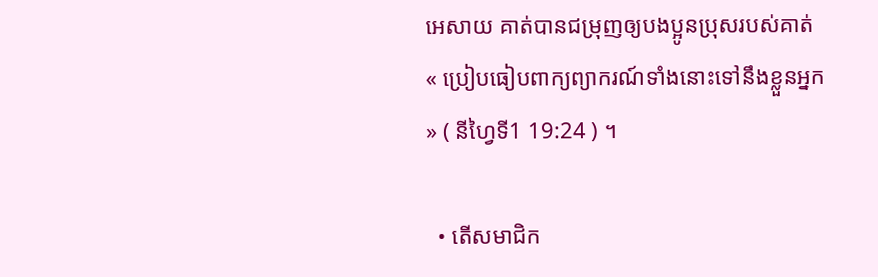អេសាយ គាត់បានជម្រុញឲ្យបងប្អូនប្រុសរបស់គាត់ « ប្រៀបធៀបពាក្យព្យាករណ៍ទាំងនោះទៅនឹងខ្លួនអ្នក » ( នីហ្វៃទី1 19:24 ) ។

  • តើសមាជិក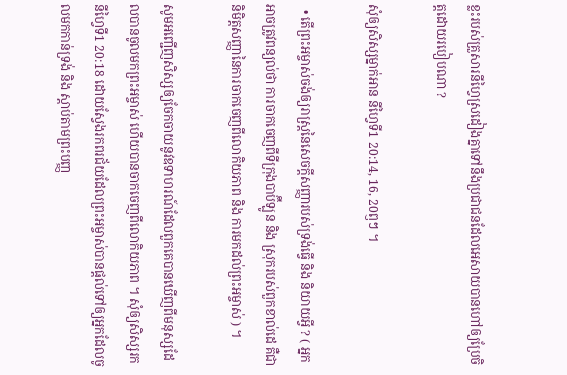ខ្លះរបស់គ្រួសារនីហ្វៃស្រដៀងគ្នាទៅនឹងប្រជាជនដែលអេសាយបានហៅឲ្យប្រែចិត្តដោយរបៀបណា ?

សុំឲ្យសិស្សម្នាក់អាន នីហ្វៃទី1 20:14, 16, 20ឭៗ ។

  • តើព្រះអម្ចាស់ចង់ឲ្យរាស្ដ្រនៃសេចក្ដីសញ្ញារបស់ទ្រង់ធ្វើ និង និយាយអ្វី ? ( អ្នកអាចត្រូវពន្យល់ថា ការចាកចេញពីទីក្រុងបាប៊ីឡូន និង ស្រុករបស់ពួកខាល់ដេ គឺជានិមិត្តសញ្ញានៃការចាកចេញពីលោកិយភាព និង ការមកដល់ព្រះអម្ចាស់ ) ។

សូមអញ្ជើញសិស្សឲ្យចែកចាយនូវឧទាហរណ៍ដែលពួកគេបានឃើញពីមនុស្សដែលបានចូលមកព្រះអម្ចាស់ ហើយបានចាកចេញពីលោកិយភាព ។ សុំឲ្យសិស្សរក នីហ្វៃទី1 20:18 ដោយស្វែងរកពរជ័យដែលព្រះអម្ចាស់បានផ្ដល់ទៅឲ្យអ្នកដែលចូលមកកាន់ទ្រង់ និង ស្ដាប់តាមព្រះបញ្ញ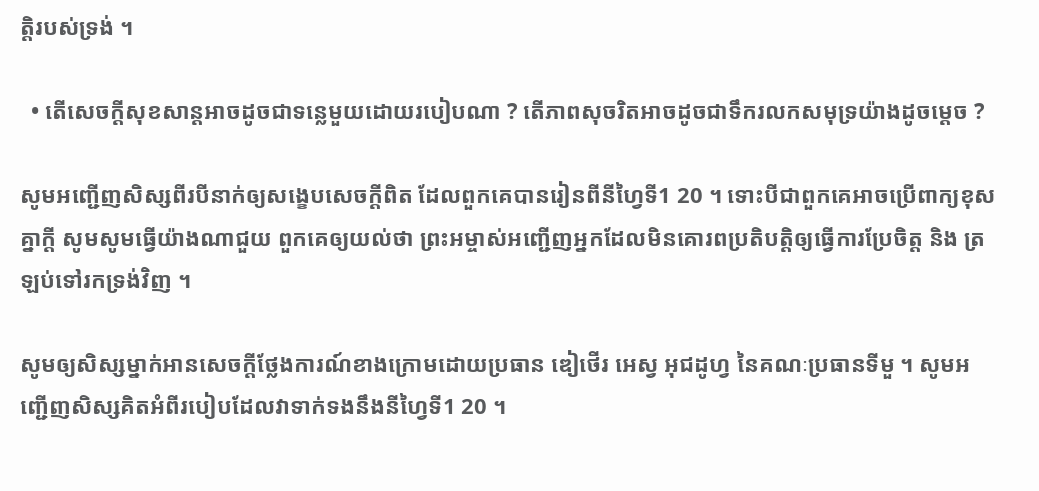ត្តិរបស់ទ្រង់ ។

  • តើសេចក្ដីសុខសាន្ដអាចដូចជាទន្លេមួយដោយរបៀបណា ? តើភាពសុចរិតអាចដូចជាទឹករលកសមុទ្រយ៉ាងដូចម្ដេច ?

សូមអញ្ជើញសិស្សពីរបីនាក់ឲ្យសង្ខេបសេចក្ដីពិត ដែលពួកគេបានរៀនពីនីហ្វៃទី1 20 ។ ទោះបីជាពួកគេអាចប្រើពាក្យខុសគ្នាក្ដី សូមសូមធ្វើយ៉ាងណាជួយ ពួកគេឲ្យយល់ថា ព្រះអម្ចាស់អញ្ជើញអ្នកដែលមិនគោរពប្រតិបត្តិឲ្យធ្វើការប្រែចិត្ត និង ត្រឡប់ទៅរកទ្រង់វិញ ។

សូមឲ្យសិស្សម្នាក់អានសេចក្ដីថ្លែងការណ៍ខាងក្រោមដោយប្រធាន ឌៀថើរ អេស្វ អុជដូហ្វ នៃគណៈប្រធានទីមួ ។ សូមអញ្ជើញសិស្សគិតអំពីរបៀបដែលវាទាក់ទងនឹងនីហ្វៃទី1 20 ។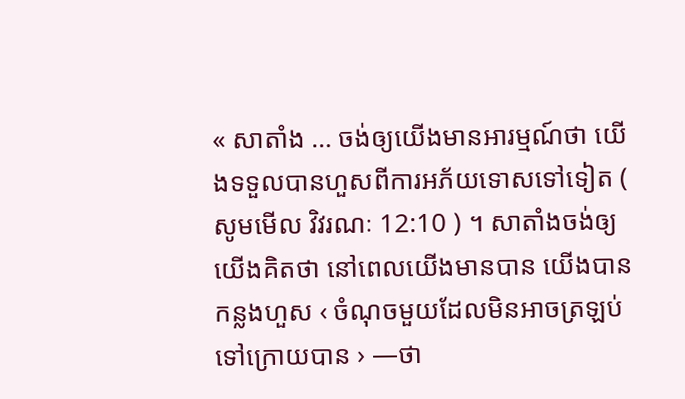« សាតាំង … ចង់ឲ្យយើងមានអារម្មណ៍ថា យើងទទួលបានហួសពីការអភ័យទោសទៅទៀត ( សូមមើល វិវរណៈ 12:10 ) ។ សាតាំងចង់ឲ្យយើងគិតថា នៅពេលយើងមានបាន យើងបានកន្លងហួស ‹ ចំណុចមួយដែលមិនអាចត្រឡប់ទៅក្រោយបាន › —ថា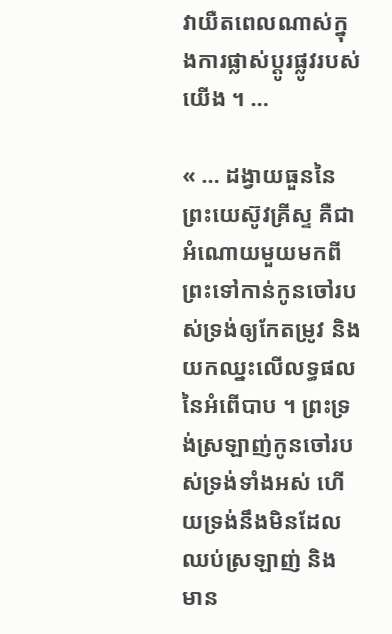វាយឺតពេលណាស់ក្នុងការផ្លាស់ប្ដូរផ្លូវរបស់យើង ។ …

« … ដង្វាយធួននៃព្រះយេស៊ូវគ្រីស្ទ គឺជាអំណោយមួយមកពីព្រះទៅកាន់កូនចៅរបស់ទ្រង់ឲ្យកែតម្រូវ និង យកឈ្នះលើលទ្ធផលនៃអំពើបាប ។ ព្រះទ្រង់ស្រឡាញ់កូនចៅរបស់ទ្រង់ទាំងអស់ ហើយទ្រង់នឹងមិនដែលឈប់ស្រឡាញ់ និង មាន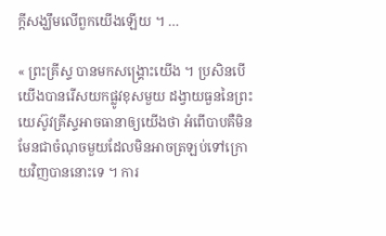ក្ដីសង្ឃឹមលើពួកយើងឡើយ ។ …

« ព្រះគ្រីស្ទ បានមកសង្គ្រោះយើង ។ ប្រសិនបើយើងបានរើសយកផ្លូវខុសមួយ ដង្វាយធួននៃព្រះយេស៊ូវគ្រីស្ទអាចធានាឲ្យយើងថា អំពើបាបគឺមិនមែនជាចំណុចមួយដែលមិនអាចត្រឡប់ទៅក្រោយវិញបាននោះទេ ។ ការ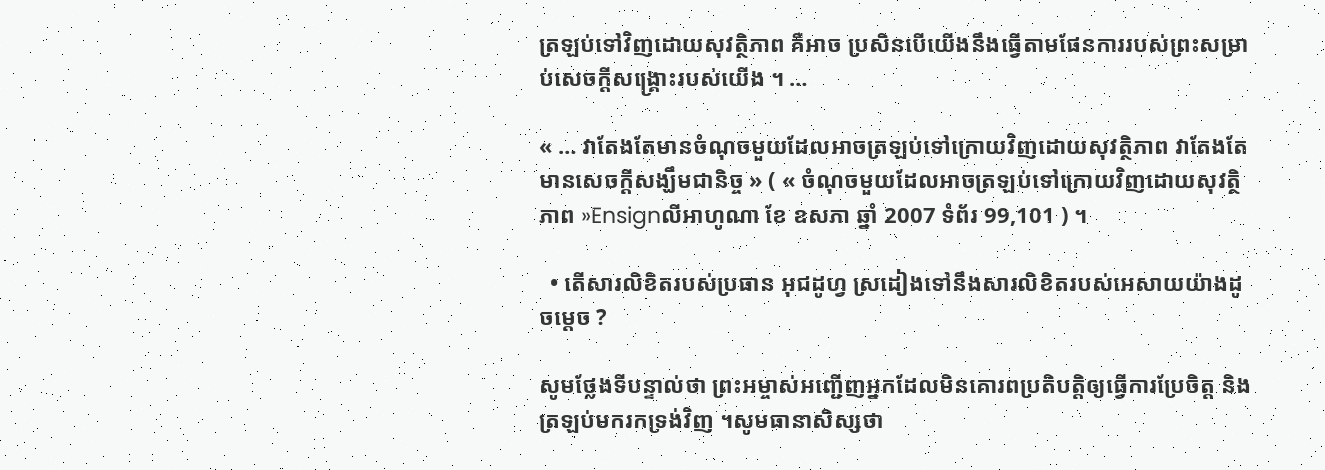ត្រឡប់ទៅវិញដោយសុវត្ថិភាព គឺអាច ប្រសិនបើយើងនឹងធ្វើតាមផែនការរបស់ព្រះសម្រាប់សេចក្ដីសង្គ្រោះរបស់យើង ។ …

« … វាតែងតែមានចំណុចមួយដែលអាចត្រឡប់ទៅក្រោយវិញដោយសុវត្ថិភាព វាតែងតែមានសេចក្ដីសង្ឃឹមជានិច្ច » ( « ចំណុចមួយដែលអាចត្រឡប់ទៅក្រោយវិញដោយសុវត្ថិភាព »Ensignលីអាហូណា ខែ ឧសភា ឆ្នាំ 2007 ទំព័រ 99,101 ) ។

  • តើសារលិខិតរបស់ប្រធាន អុជដូហ្វ ស្រដៀងទៅនឹងសារលិខិតរបស់អេសាយយ៉ាងដូចម្ដេច ?

សូមថ្លែងទីបន្ទាល់ថា ព្រះអម្ចាស់អញ្ជើញអ្នកដែលមិនគោរពប្រតិបត្តិឲ្យធ្វើការប្រែចិត្ត និង ត្រឡប់មករកទ្រង់វិញ ។សូមធានាសិស្សថា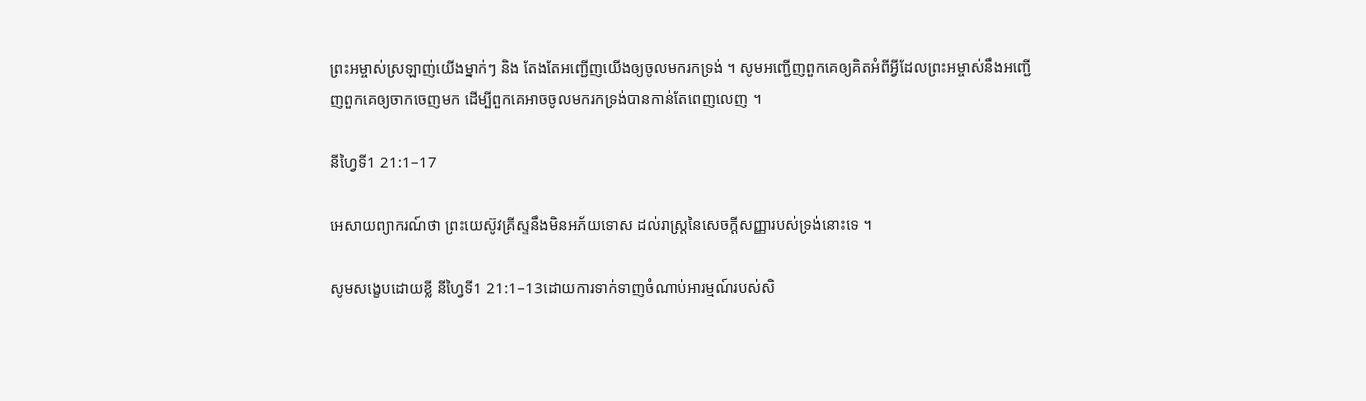ព្រះអម្ចាស់ស្រឡាញ់យើងម្នាក់ៗ និង តែងតែអញ្ជើញយើងឲ្យចូលមករកទ្រង់ ។ សូមអញ្ជើញពួកគេឲ្យគិតអំពីអ្វីដែលព្រះអម្ចាស់នឹងអញ្ជើញពួកគេឲ្យចាកចេញមក ដើម្បីពួកគេអាចចូលមករកទ្រង់បានកាន់តែពេញលេញ ។

នីហ្វៃទី1 21:1–17

អេសាយព្យាករណ៍ថា ព្រះយេស៊ូវគ្រីស្ទនឹងមិនអភ័យទោស ដល់រាស្ដ្រនៃសេចក្ដីសញ្ញារបស់ទ្រង់នោះទេ ។

សូមសង្ខេបដោយខ្លី នីហ្វៃទី1 21:1–13ដោយការទាក់ទាញចំណាប់អារម្មណ៍របស់សិ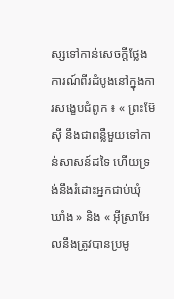ស្សទៅកាន់សេចក្ដីថ្លែងការណ៍ពីរដំបូងនៅក្នុងការសង្ខេបជំពូក ៖ « ព្រះម៊ែស៊ី នឹងជាពន្លឺមួយទៅកាន់សាសន៍ដទៃ ហើយទ្រង់នឹងរំដោះអ្នកជាប់ឃុំឃាំង » និង « អ៊ីស្រាអែលនឹងត្រូវបានប្រមូ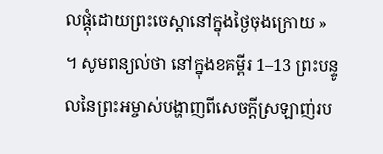លផ្ដុំដោយព្រះចេស្ដានៅក្នុងថ្ងៃចុងក្រោយ » ។ សូមពន្យល់ថា នៅក្នុងខគម្ពីរ 1–13 ព្រះបន្ទូលនៃព្រះអម្ចាស់បង្ហាញពីសេចក្ដីស្រឡាញ់រប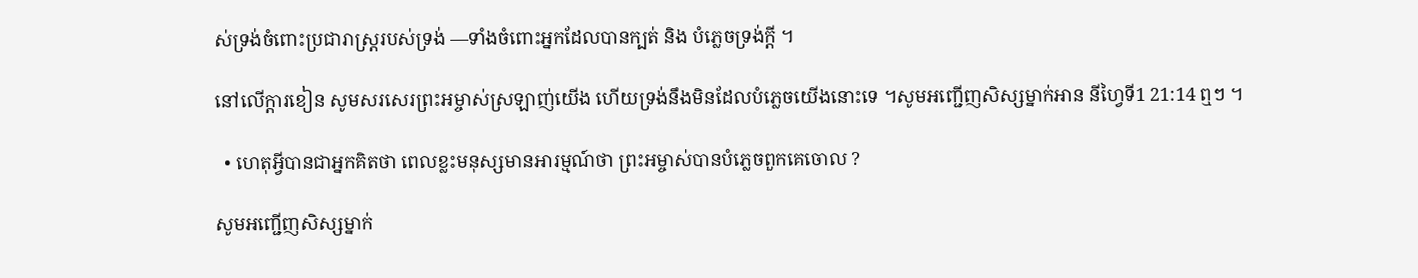ស់ទ្រង់ចំពោះប្រជារាស្ដ្ររបស់ទ្រង់ —ទាំងចំពោះអ្នកដែលបានក្បត់ និង បំភ្លេចទ្រង់ក្ដី ។

នៅលើក្ដារខៀន សូមសរសេរព្រះអម្ចាស់ស្រឡាញ់យើង ហើយទ្រង់នឹងមិនដែលបំភ្លេចយើងនោះទេ ។សូមអញ្ជើញសិស្សម្នាក់អាន នីហ្វៃទី1 21:14 ឮៗ ។

  • ហេតុអ្វីបានជាអ្នកគិតថា ពេលខ្លះមនុស្សមានអារម្មណ៍ថា ព្រះអម្ចាស់បានបំភ្លេចពួកគេចោល ?

សូមអញ្ជើញសិស្សម្នាក់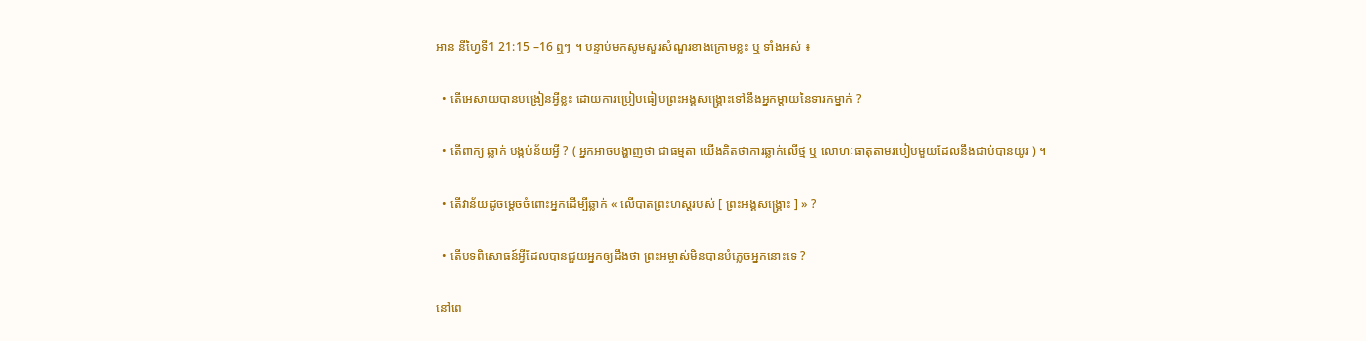អាន នីហ្វៃទី1 21:15 –16 ឮៗ ។ បន្ទាប់មកសូមសួរសំណួរខាងក្រោមខ្លះ ឬ ទាំងអស់ ៖

  • តើអេសាយបានបង្រៀនអ្វីខ្លះ ដោយការប្រៀបធៀបព្រះអង្គសង្គ្រោះទៅនឹងអ្នកម្ដាយនៃទារកម្នាក់ ?

  • តើពាក្យ ឆ្លាក់ បង្កប់ន័យអ្វី ? ( អ្នកអាចបង្ហាញថា ជាធម្មតា យើងគិតថាការឆ្លាក់លើថ្ម ឬ លោហៈធាតុតាមរបៀបមួយដែលនឹងជាប់បានយូរ ) ។

  • តើវាន័យដូចម្ដេចចំពោះអ្នកដើម្បីឆ្លាក់ « លើបាតព្រះហស្ដរបស់ [ ព្រះអង្គសង្គ្រោះ ] » ?

  • តើបទពិសោធន៍អ្វីដែលបានជួយអ្នកឲ្យដឹងថា ព្រះអម្ចាស់មិនបានបំភ្លេចអ្នកនោះទេ ?

នៅពេ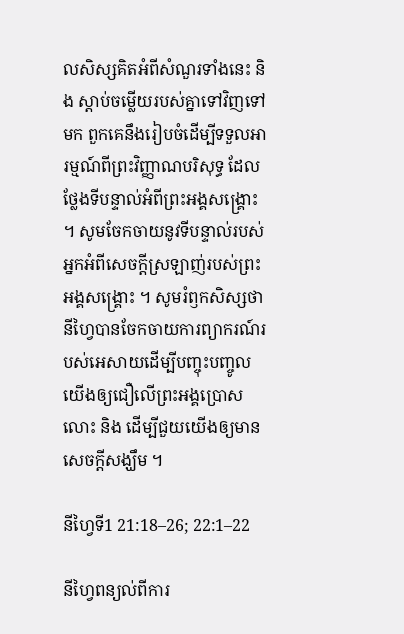លសិស្សគិតអំពីសំណួរទាំងនេះ និង ស្ដាប់ចម្លើយរបស់គ្នាទៅវិញទៅមក ពួកគេនឹងរៀបចំដើម្បីទទួលអារម្មណ៍ពីព្រះវិញ្ញាណបរិសុទ្ធ ដែលថ្លែងទីបន្ទាល់អំពីព្រះអង្គសង្គ្រោះ ។ សូមចែកចាយនូវទីបន្ទាល់របស់អ្នកអំពីសេចក្ដីស្រឡាញ់របស់ព្រះអង្គសង្គ្រោះ ។ សូមរំឭកសិស្សថា នីហ្វៃបានចែកចាយការព្យាករណ៍របស់អេសាយដើម្បីបញ្ចុះបញ្ចូលយើងឲ្យជឿលើព្រះអង្គប្រោសលោះ និង ដើម្បីជួយយើងឲ្យមានសេចក្ដីសង្ឃឹម ។

នីហ្វៃទី1 21:18–26; 22:1–22

នីហ្វៃពន្យល់ពីការ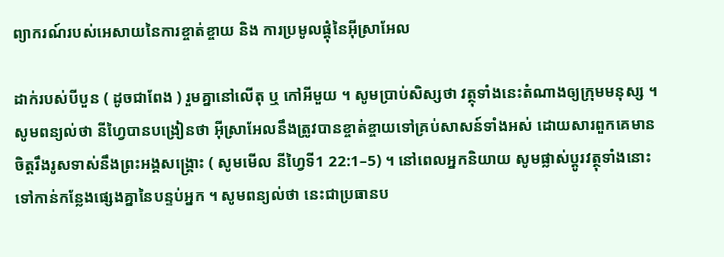ព្យាករណ៍របស់អេសាយនៃការខ្ចាត់ខ្ចាយ និង ការប្រមូលផ្ដុំនៃអ៊ីស្រាអែល

ដាក់របស់បីបួន ( ដូចជាពែង ) រួមគ្នានៅលើតុ ឬ កៅអីមួយ ។ សូមប្រាប់សិស្សថា វត្ថុទាំងនេះតំណាងឲ្យក្រុមមនុស្ស ។ សូមពន្យល់ថា នីហ្វៃបានបង្រៀនថា អ៊ីស្រាអែលនឹងត្រូវបានខ្ចាត់ខ្ចាយទៅគ្រប់សាសន៍ទាំងអស់ ដោយសារពួកគេមានចិត្តរឹងរូសទាស់នឹងព្រះអង្គសង្គ្រោះ ( សូមមើល នីហ្វៃទី1 22:1–5) ។ នៅពេលអ្នកនិយាយ សូមផ្លាស់ប្ដូរវត្ថុទាំងនោះទៅកាន់កន្លែងផ្សេងគ្នានៃបន្ទប់អ្នក ។ សូមពន្យល់ថា នេះជាប្រធានប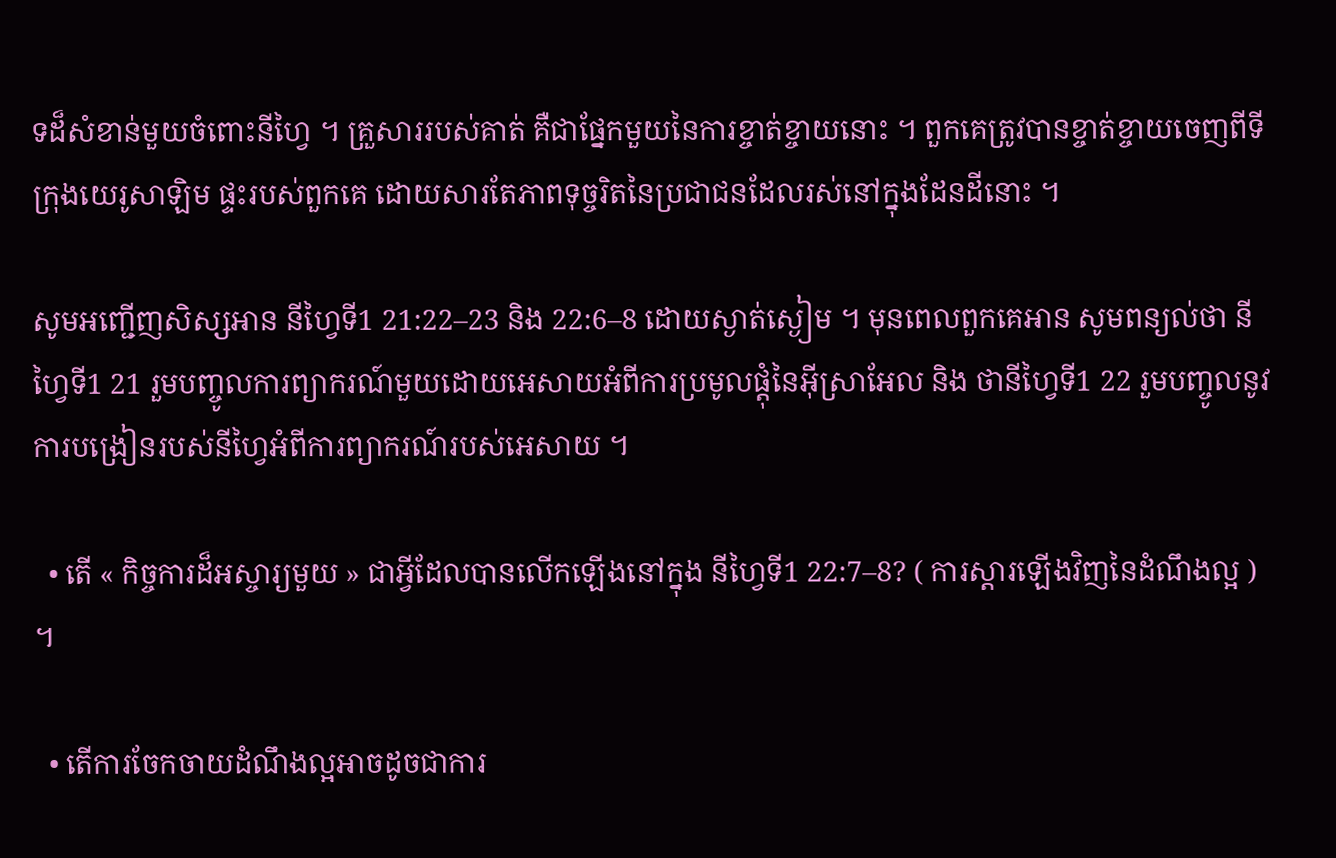ទដ៏សំខាន់មួយចំពោះនីហ្វៃ ។ គ្រួសាររបស់គាត់ គឺជាផ្នែកមួយនៃការខ្ចាត់ខ្ចាយនោះ ។ ពួកគេត្រូវបានខ្ចាត់ខ្ចាយចេញពីទីក្រុងយេរូសាឡិម ផ្ទះរបស់ពួកគេ ដោយសារតែភាពទុច្ចរិតនៃប្រជាជនដែលរស់នៅក្នុងដែនដីនោះ ។

សូមអញ្ជើញសិស្សអាន នីហ្វៃទី1 21:22–23 និង 22:6–8 ដោយស្ងាត់ស្ងៀម ។ មុនពេលពួកគេអាន សូមពន្យល់ថា នីហ្វៃទី1 21 រួមបញ្ចូលការព្យាករណ៍មួយដោយអេសាយអំពីការប្រមូលផ្ដុំនៃអ៊ីស្រាអែល និង ថានីហ្វៃទី1 22 រួមបញ្ចូលនូវការបង្រៀនរបស់នីហ្វៃអំពីការព្យាករណ៍របស់អេសាយ ។

  • តើ « កិច្ចការដ៏អស្ចារ្យមួយ » ជាអ្វីដែលបានលើកឡើងនៅក្នុង នីហ្វៃទី1 22:7–8? ( ការស្ដារឡើងវិញនៃដំណឹងល្អ ) ។

  • តើការចែកចាយដំណឹងល្អអាចដូចជាការ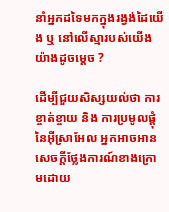នាំអ្នកដទៃមកក្នុងរង្វង់ដៃយើង ឬ នៅលើស្មារបស់យើងយ៉ាងដូចម្ដេច ?

ដើម្បីជួយសិស្សយល់ថា ការខ្ចាត់ខ្ចាយ និង ការប្រមូលផ្ដុំនៃអ៊ីស្រាអែល អ្នកអាចអានសេចក្ដីថ្លែងការណ៍ខាងក្រោមដោយ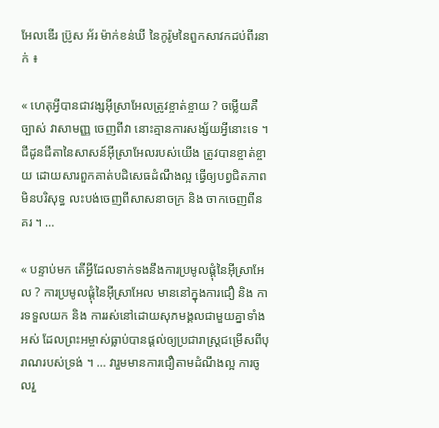អែលឌើរ ប្រ៊ូស អ័រ ម៉ាក់ខន់ឃី នៃកូរ៉ូមនៃពួកសាវកដប់ពីរនាក់ ៖

« ហេតុអ្វីបានជាវង្សអ៊ីស្រាអែលត្រូវខ្ចាត់ខ្ចាយ ? ចម្លើយគឺច្បាស់ វាសាមញ្ញ ចេញពីវា នោះគ្មានការសង្ស័យអ្វីនោះទេ ។ ជីដូនជីតានៃសាសន៍អ៊ីស្រាអែលរបស់យើង ត្រូវបានខ្ចាត់ខ្ចាយ ដោយសារពួកគាត់បដិសេធដំណឹងល្អ ធ្វើឲ្យបព្វជិតភាពមិនបរិសុទ្ធ លះបង់ចេញពីសាសនាចក្រ និង ចាកចេញពីនគរ ។ …

« បន្ទាប់មក តើអ្វីដែលទាក់ទងនឹងការប្រមូលផ្ដុំនៃអ៊ីស្រាអែល ? ការប្រមូលផ្ដុំនៃអ៊ីស្រាអែល មាននៅក្នុងការជឿ និង ការទទួលយក និង ការរស់នៅដោយសុភមង្គលជាមួយគ្នាទាំងអស់ ដែលព្រះអម្ចាស់ធ្លាប់បានផ្ដល់ឲ្យប្រជារាស្ដ្រជម្រើសពីបុរាណរបស់ទ្រង់ ។ … វារួមមានការជឿតាមដំណឹងល្អ ការចូលរួ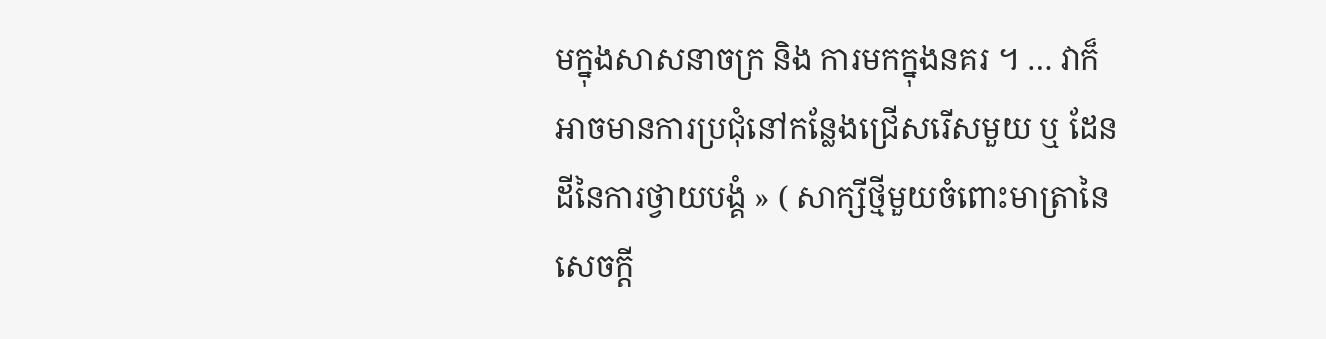មក្នុងសាសនាចក្រ និង ការមកក្នុងនគរ ។ … វាក៏អាចមានការប្រជុំនៅកន្លែងជ្រើសរើសមួយ ឬ ដែនដីនៃការថ្វាយបង្គំ » ( សាក្សីថ្មីមួយចំពោះមាត្រានៃសេចក្ដី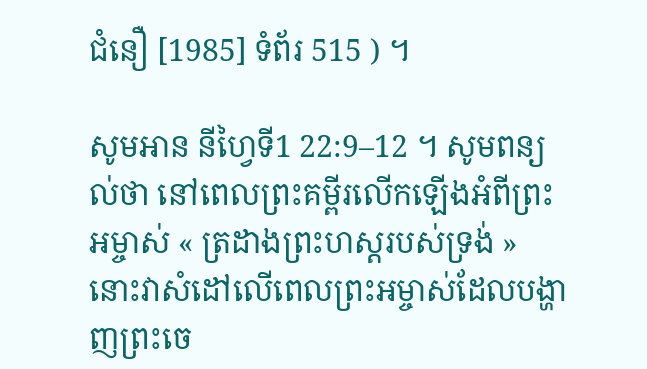ជំនឿ [1985] ទំព័រ 515 ) ។

សូមអាន នីហ្វៃទី1 22:9–12 ។ សូមពន្យល់ថា នៅពេលព្រះគម្ពីរលើកឡើងអំពីព្រះអម្ចាស់ « ត្រដាងព្រះហស្ដរបស់ទ្រង់ » នោះវាសំដៅលើពេលព្រះអម្ចាស់ដែលបង្ហាញព្រះចេ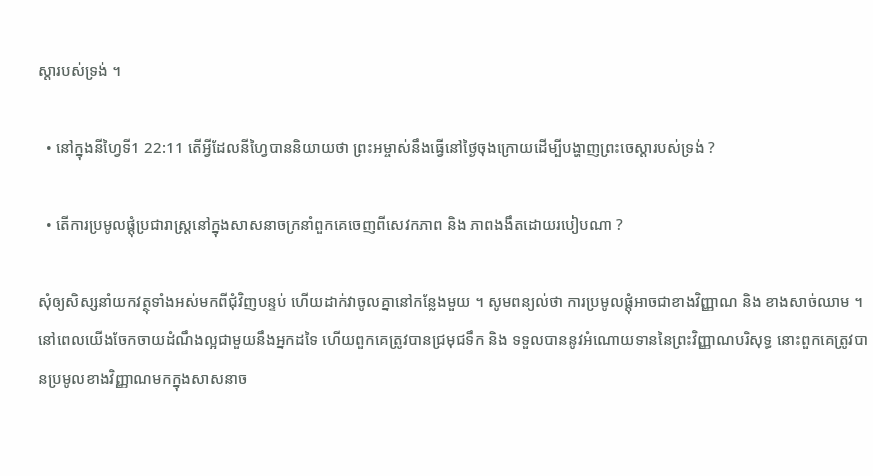ស្ដារបស់ទ្រង់ ។

  • នៅក្នុងនីហ្វៃទី1 22:11 តើអ្វីដែលនីហ្វៃបាននិយាយថា ព្រះអម្ចាស់នឹងធ្វើនៅថ្ងៃចុងក្រោយដើម្បីបង្ហាញព្រះចេស្ដារបស់ទ្រង់ ?

  • តើការប្រមូលផ្ដុំប្រជារាស្ដ្រនៅក្នុងសាសនាចក្រនាំពួកគេចេញពីសេវកភាព និង ភាពងងឹតដោយរបៀបណា ?

សុំឲ្យសិស្សនាំយកវត្ថុទាំងអស់មកពីជុំវិញបន្ទប់ ហើយដាក់វាចូលគ្នានៅកន្លែងមួយ ។ សូមពន្យល់ថា ការប្រមូលផ្ដុំអាចជាខាងវិញ្ញាណ និង ខាងសាច់ឈាម ។ នៅពេលយើងចែកចាយដំណឹងល្អជាមួយនឹងអ្នកដទៃ ហើយពួកគេត្រូវបានជ្រមុជទឹក និង ទទួលបាននូវអំណោយទាននៃព្រះវិញ្ញាណបរិសុទ្ធ នោះពួកគេត្រូវបានប្រមូលខាងវិញ្ញាណមកក្នុងសាសនាច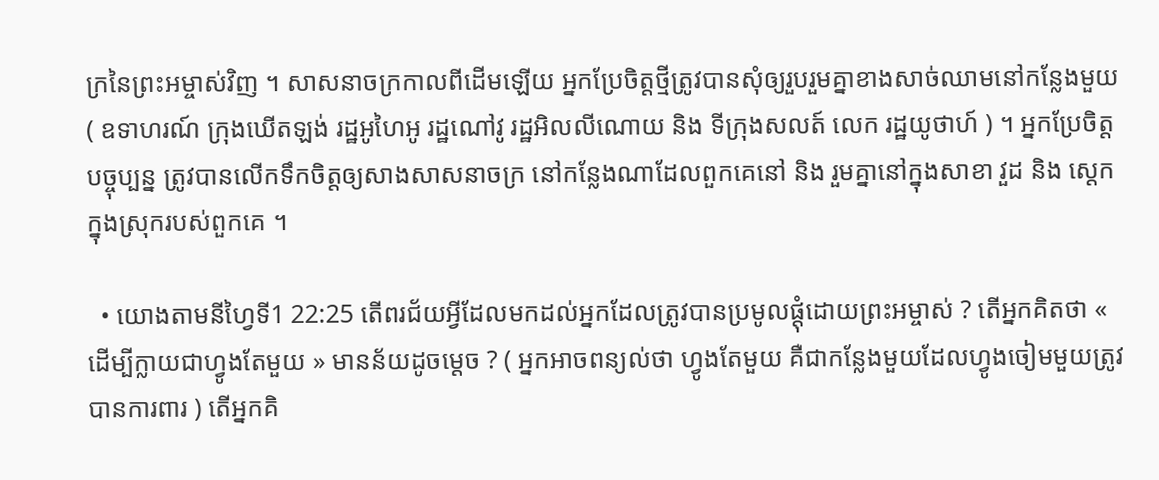ក្រនៃព្រះអម្ចាស់វិញ ។ សាសនាចក្រកាលពីដើមឡើយ អ្នកប្រែចិត្តថ្មីត្រូវបានសុំឲ្យរួបរួមគ្នាខាងសាច់ឈាមនៅកន្លែងមួយ ( ឧទាហរណ៍ ក្រុងឃើតឡង់ រដ្ឋអូហៃអូ រដ្ឋណៅវូ រដ្ឋអិលលីណោយ និង ទីក្រុងសលត៍ លេក រដ្ឋយូថាហ៍ ) ។ អ្នកប្រែចិត្តបច្ចុប្បន្ន ត្រូវបានលើកទឹកចិត្តឲ្យសាងសាសនាចក្រ នៅកន្លែងណាដែលពួកគេនៅ និង រួមគ្នានៅក្នុងសាខា វួដ និង សេ្ដកក្នុងស្រុករបស់ពួកគេ ។

  • យោងតាមនីហ្វៃទី1 22:25 តើពរជ័យអ្វីដែលមកដល់អ្នកដែលត្រូវបានប្រមូលផ្ដុំដោយព្រះអម្ចាស់ ? តើអ្នកគិតថា « ដើម្បីក្លាយជាហ្វូងតែមួយ » មានន័យដូចម្ដេច ? ( អ្នកអាចពន្យល់ថា ហ្វូងតែមួយ គឺជាកន្លែងមួយដែលហ្វូងចៀមមួយត្រូវបានការពារ ) តើអ្នកគិ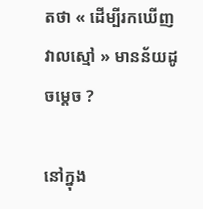តថា « ដើម្បីរកឃើញវាលស្មៅ » មានន័យដូចម្ដេច ?

នៅក្នុង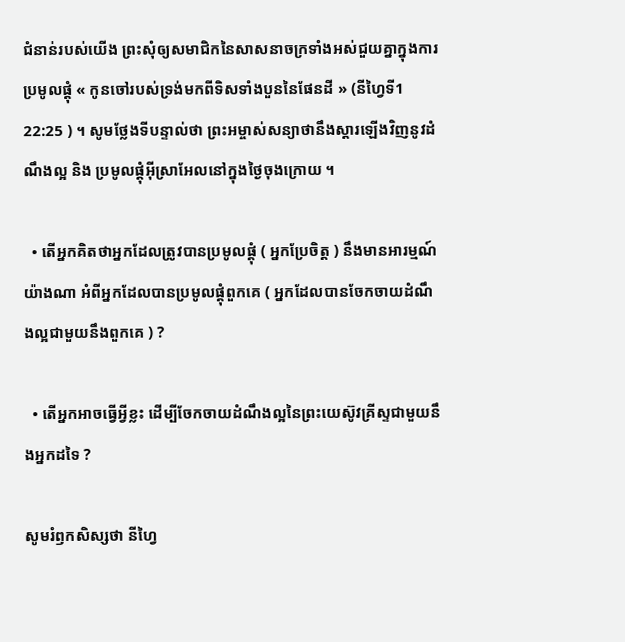ជំនាន់របស់យើង ព្រះសុំឲ្យសមាជិកនៃសាសនាចក្រទាំងអស់ជួយគ្នាក្នុងការប្រមូលផ្ដុំ « កូនចៅរបស់ទ្រង់មកពីទិសទាំងបួននៃផែនដី » (នីហ្វៃទី1 22:25 ) ។ សូមថ្លែងទីបន្ទាល់ថា ព្រះអម្ចាស់សន្យាថានឹងស្ដារឡើងវិញនូវដំណឹងល្អ និង ប្រមូលផ្ដុំអ៊ីស្រាអែលនៅក្នុងថ្ងៃចុងក្រោយ ។

  • តើអ្នកគិតថាអ្នកដែលត្រូវបានប្រមូលផ្ដុំ ( អ្នកប្រែចិត្ត ) នឹងមានអារម្មណ៍យ៉ាងណា អំពីអ្នកដែលបានប្រមូលផ្ដុំពួកគេ ( អ្នកដែលបានចែកចាយដំណឹងល្អជាមួយនឹងពួកគេ ) ?

  • តើអ្នកអាចធ្វើអ្វីខ្លះ ដើម្បីចែកចាយដំណឹងល្អនៃព្រះយេស៊ូវគ្រីស្ទជាមួយនឹងអ្នកដទៃ ?

សូមរំឭកសិស្សថា នីហ្វៃ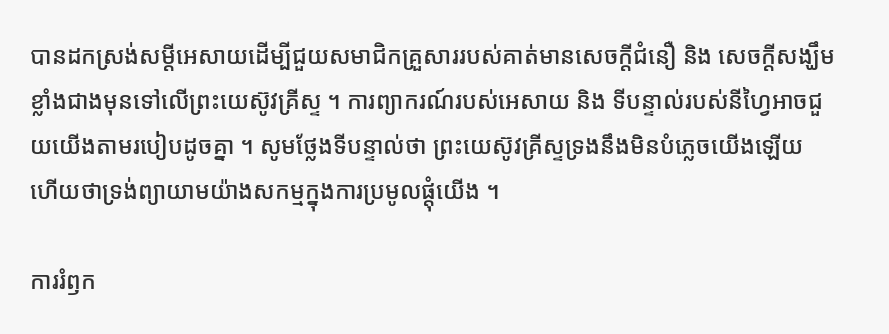បានដកស្រង់សម្ដីអេសាយដើម្បីជួយសមាជិកគ្រួសាររបស់គាត់មានសេចក្ដីជំនឿ និង សេចក្ដីសង្ឃឹមខ្លាំងជាងមុនទៅលើព្រះយេស៊ូវគ្រីស្ទ ។ ការព្យាករណ៍របស់អេសាយ និង ទីបន្ទាល់របស់នីហ្វៃអាចជួយយើងតាមរបៀបដូចគ្នា ។ សូមថ្លែងទីបន្ទាល់ថា ព្រះយេស៊ូវគ្រីស្ទទ្រងនឹងមិនបំភ្លេចយើងឡើយ ហើយថាទ្រង់ព្យាយាមយ៉ាងសកម្មក្នុងការប្រមូលផ្តុំយើង ។

ការរំឭក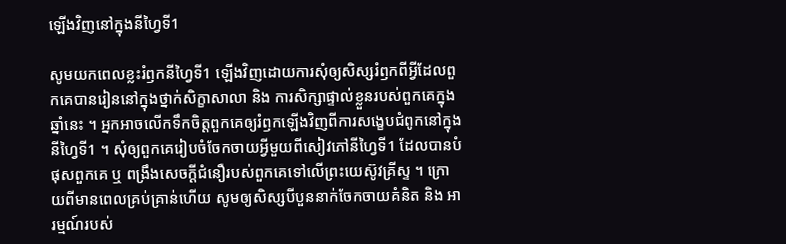ឡើងវិញនៅក្នុងនីហ្វៃទី1

សូមយកពេលខ្លះរំឭកនីហ្វៃទី1 ឡើងវិញដោយការសុំឲ្យសិស្សរំឭកពីអ្វីដែលពួកគេបានរៀននៅក្នុងថ្នាក់សិក្ខាសាលា និង ការសិក្សាផ្ទាល់ខ្លួនរបស់ពួកគេក្នុងឆ្នាំនេះ ។ អ្នកអាចលើកទឹកចិត្តពួកគេឲ្យរំឭកឡើងវិញពីការសង្ខេបជំពូកនៅក្នុងនីហ្វៃទី1 ។ សុំឲ្យពួកគេរៀបចំចែកចាយអ្វីមួយពីសៀវភៅនីហ្វៃទី1 ដែលបានបំផុសពួកគេ ឬ ពង្រឹងសេចក្ដីជំនឿរបស់ពួកគេទៅលើព្រះយេស៊ូវគ្រីស្ទ ។ ក្រោយពីមានពេលគ្រប់គ្រាន់ហើយ សូមឲ្យសិស្សបីបួននាក់ចែកចាយគំនិត និង អារម្មណ៍របស់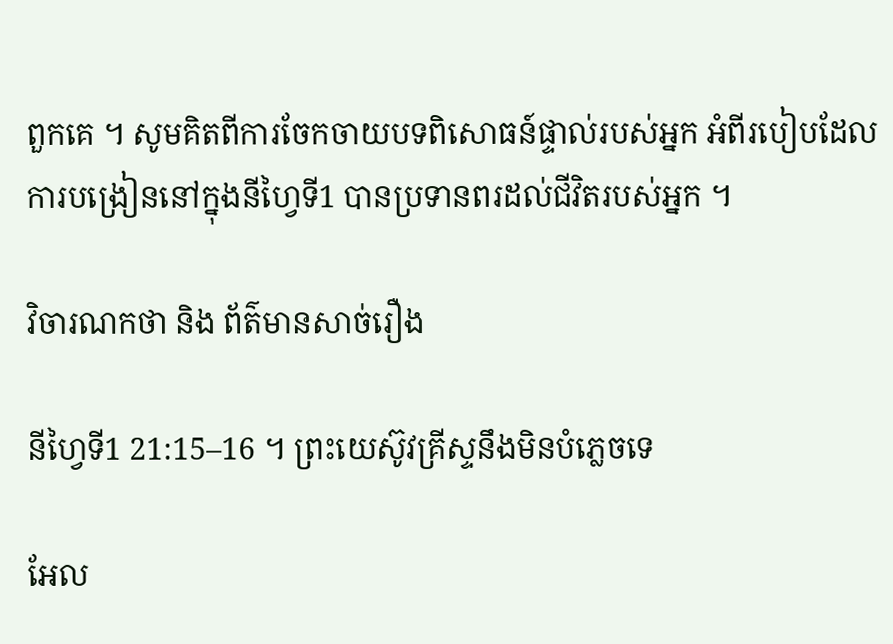ពួកគេ ។ សូមគិតពីការចែកចាយបទពិសោធន៍ផ្ទាល់របស់អ្នក អំពីរបៀបដែលការបង្រៀននៅក្នុងនីហ្វៃទី1 បានប្រទានពរដល់ជីវិតរបស់អ្នក ។

វិចារណកថា និង ព័ត៌មានសាច់រឿង

នីហ្វៃទី1 21:15–16 ។ ព្រះយេស៊ូវគ្រីស្ទនឹងមិនបំភ្លេចទេ

អែល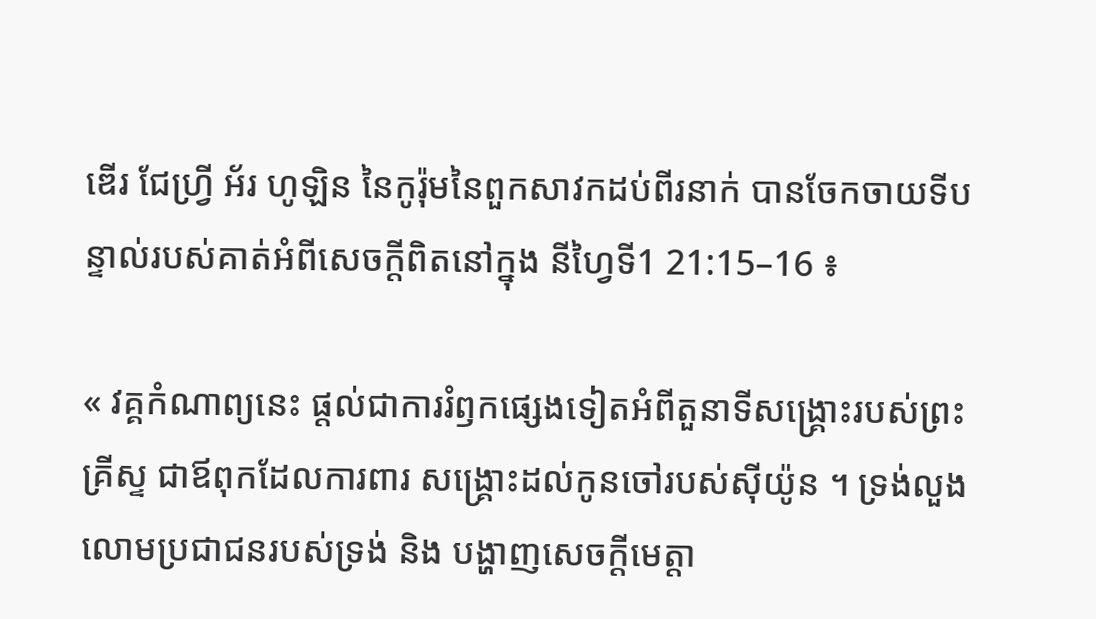ឌើរ ជែហ្វ្រី អ័រ ហូឡិន នៃកូរ៉ុមនៃពួកសាវកដប់ពីរនាក់ បានចែកចាយទីបន្ទាល់របស់គាត់អំពីសេចក្ដីពិតនៅក្នុង នីហ្វៃទី1 21:15–16 ៖

« វគ្គកំណាព្យនេះ ផ្ដល់ជាការរំឭកផ្សេងទៀតអំពីតួនាទីសង្គ្រោះរបស់ព្រះគ្រីស្ទ ជាឪពុកដែលការពារ សង្គ្រោះដល់កូនចៅរបស់ស៊ីយ៉ូន ។ ទ្រង់លួងលោមប្រជាជនរបស់ទ្រង់ និង បង្ហាញសេចក្ដីមេត្តា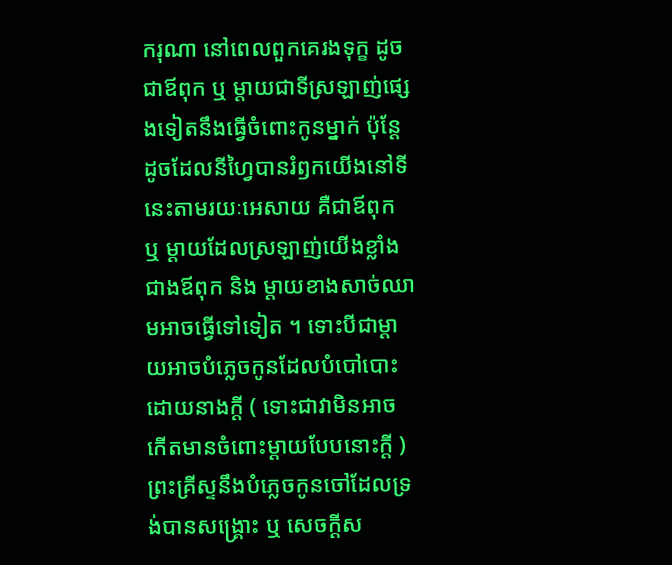ករុណា នៅពេលពួកគេរងទុក្ខ ដូចជាឪពុក ឬ ម្ដាយជាទីស្រឡាញ់ផ្សេងទៀតនឹងធ្វើចំពោះកូនម្នាក់ ប៉ុន្ដែ ដូចដែលនីហ្វៃបានរំឭកយើងនៅទីនេះតាមរយៈអេសាយ គឺជាឪពុក ឬ ម្ដាយដែលស្រឡាញ់យើងខ្លាំងជាងឪពុក និង ម្ដាយខាងសាច់ឈាមអាចធ្វើទៅទៀត ។ ទោះបីជាម្ដាយអាចបំភ្លេចកូនដែលបំបៅបោះដោយនាងក្ដី ( ទោះជាវាមិនអាចកើតមានចំពោះម្ដាយបែបនោះក្ដី ) ព្រះគ្រីស្ទនឹងបំភ្លេចកូនចៅដែលទ្រង់បានសង្គ្រោះ ឬ សេចក្ដីស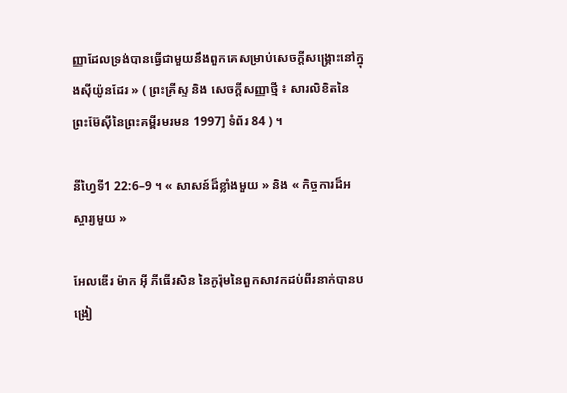ញ្ញាដែលទ្រង់បានធ្វើជាមួយនឹងពួកគេសម្រាប់សេចក្ដីសង្គ្រោះនៅក្នុងស៊ីយ៉ូនដែរ » ( ព្រះគ្រីស្ទ និង សេចក្ដីសញ្ញាថ្មី ៖ សារលិខិតនៃព្រះម៊ែស៊ីនៃព្រះគម្ពីរមរមន 1997] ទំព័រ 84 ) ។

នីហ្វៃទី1 22:6–9 ។ « សាសន៍ដ៏ខ្លាំងមួយ » និង « កិច្ចការដ៏អស្ចារ្យមួយ »

អែលឌើរ ម៉ាក អ៊ី ភីធើរសិន នៃកូរ៉ុមនៃពួកសាវកដប់ពីរនាក់បានបង្រៀ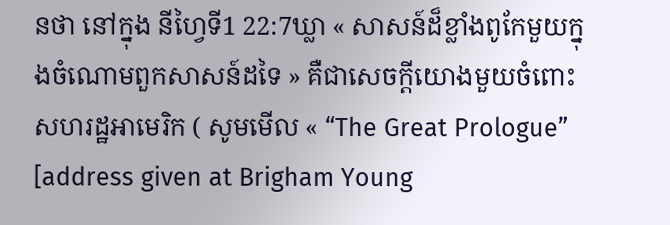នថា នៅក្នុង នីហ្វៃទី1 22:7ឃ្លា « សាសន៍ដ៏ខ្លាំងពូកែមួយក្នុងចំណោមពួកសាសន៍ដទៃ » គឺជាសេចក្ដីយោងមួយចំពោះសហរដ្ឋអាមេរិក ( សូមមើល « “The Great Prologue” [address given at Brigham Young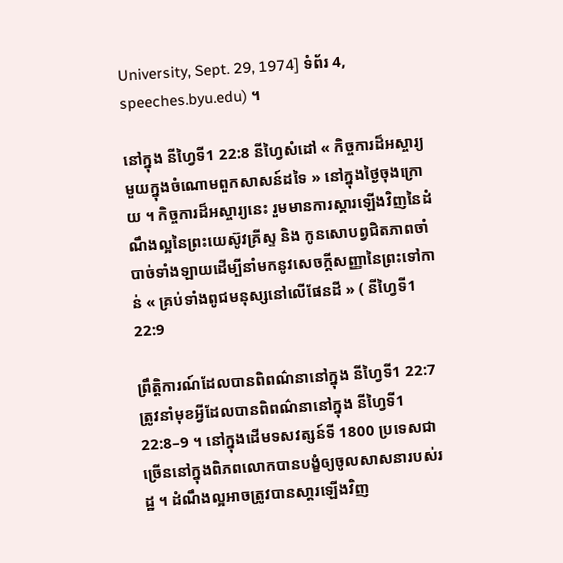University, Sept. 29, 1974] ទំព័រ 4, speeches.byu.edu) ។

នៅក្នុង នីហ្វៃទី1 22:8 នីហ្វៃសំដៅ « កិច្ចការដ៏អស្ចារ្យមួយក្នុងចំណោមពួកសាសន៍ដទៃ » នៅក្នុងថ្ងៃចុងក្រោយ ។ កិច្ចការដ៏អស្ចារ្យនេះ រួមមានការស្ដារឡើងវិញនៃដំណឹងល្អនៃព្រះយេស៊ូវគ្រីស្ទ និង កូនសោបព្វជិតភាពចាំបាច់ទាំងឡាយដើម្បីនាំមកនូវសេចក្ដីសញ្ញានៃព្រះទៅកាន់ « គ្រប់ទាំងពូជមនុស្សនៅលើផែនដី » ( នីហ្វៃទី1 22:9

ព្រឹត្តិការណ៍ដែលបានពិពណ៌នានៅក្នុង នីហ្វៃទី1 22:7 ត្រូវនាំមុខអ្វីដែលបានពិពណ៌នានៅក្នុង នីហ្វៃទី1 22:8–9 ។ នៅក្នុងដើមទសវត្សន៍ទី 1800 ប្រទេសជាច្រើននៅក្នុងពិភពលោកបានបង្ខំឲ្យចូលសាសនារបស់រដ្ឋ ។ ដំណឹងល្អអាចត្រូវបានសា្ដរឡើងវិញ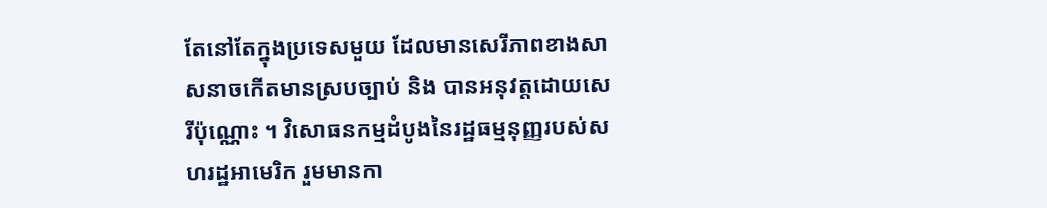តែនៅតែក្នុងប្រទេសមួយ ដែលមានសេរីភាពខាងសាសនាចកើតមានស្របច្បាប់ និង បានអនុវត្តដោយសេរីប៉ុណ្ណោះ ។ វិសោធនកម្មដំបូងនៃរដ្ឋធម្មនុញ្ញរបស់សហរដ្ឋអាមេរិក រួមមានកា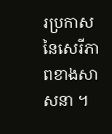រប្រកាសនៃសេរីភាពខាងសាសនា ។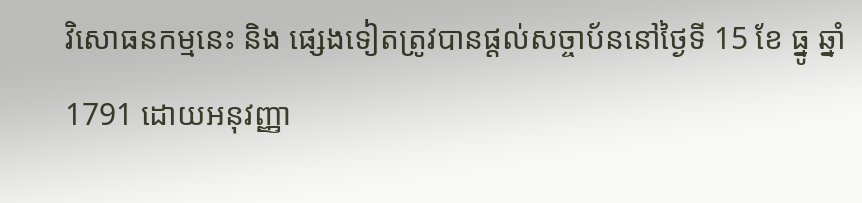វិសោធនកម្មនេះ និង ផ្សេងទៀតត្រូវបានផ្ដល់សច្ចាប័ននៅថ្ងៃទី 15 ខែ ធ្នូ ឆ្នាំ 1791 ដោយអនុវញ្ញា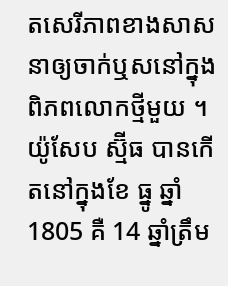តសេរីភាពខាងសាសនាឲ្យចាក់ឬសនៅក្នុងពិភពលោកថ្មីមួយ ។ យ៉ូសែប ស្ម៊ីធ បានកើតនៅក្នុងខែ ធ្នូ ឆ្នាំ 1805 គឺ 14 ឆ្នាំត្រឹម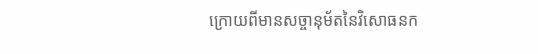ក្រោយពីមានសច្ចានុម័តនៃវិសោធនក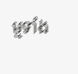ម្មទាំង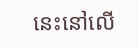នេះនៅលើ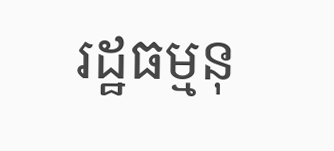រដ្ឋធម្មនុ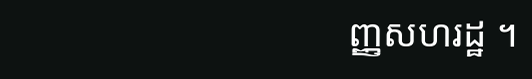ញ្ញសហរដ្ឋ ។